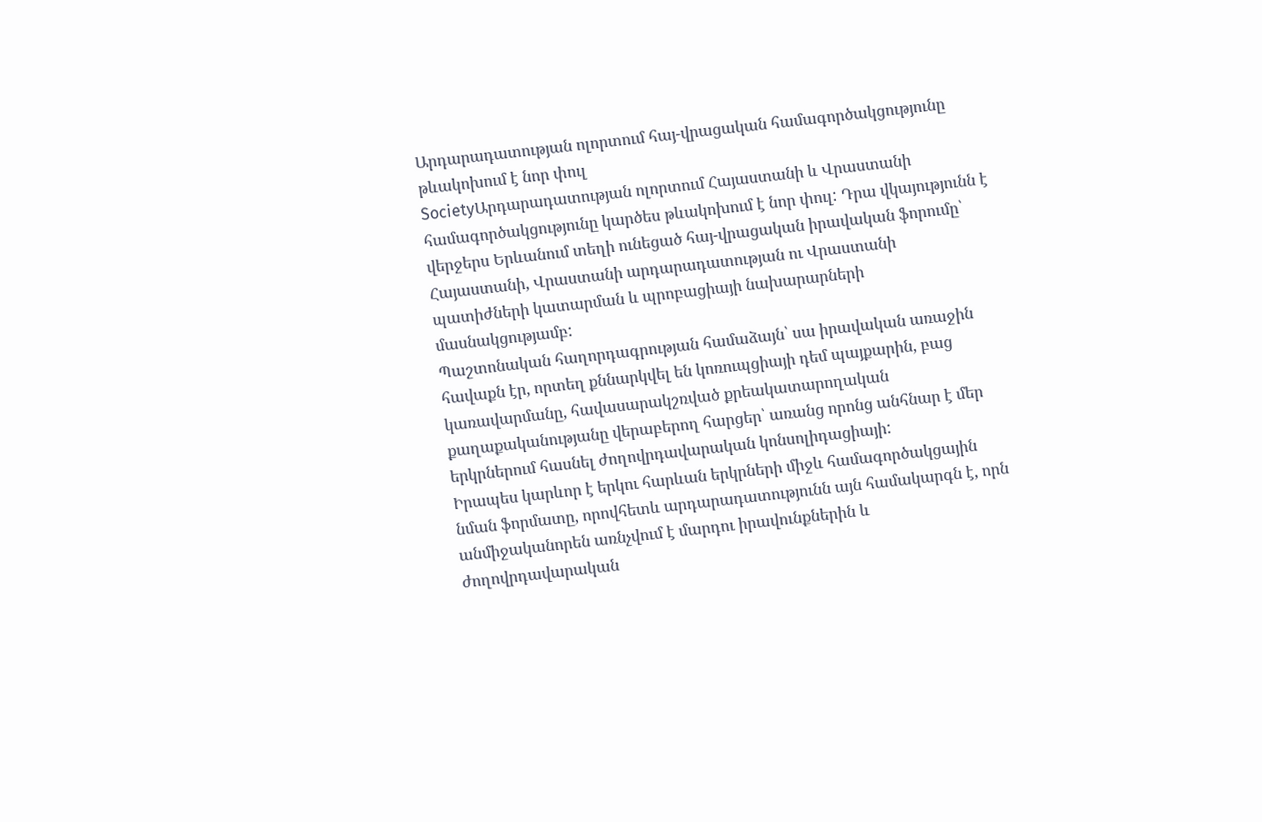Արդարադատության ոլորտում հայ-վրացական համագործակցությունը թևակոխում է նոր փուլ
SocietyԱրդարադատության ոլորտում Հայաստանի և Վրաստանի համագործակցությունը կարծես թևակոխում է նոր փուլ: Դրա վկայությունն է վերջերս Երևանում տեղի ունեցած հայ-վրացական իրավական ֆորումը՝ Հայաստանի, Վրաստանի արդարադատության ու Վրաստանի պատիժների կատարման և պրոբացիայի նախարարների մասնակցությամբ:
Պաշտոնական հաղորդագրության համաձայն՝ սա իրավական առաջին հավաքն էր, որտեղ քննարկվել են կոռուպցիայի դեմ պայքարին, բաց կառավարմանը, հավասարակշռված քրեակատարողական քաղաքականությանը վերաբերող հարցեր՝ առանց որոնց անհնար է մեր երկրներում հասնել ժողովրդավարական կոնսոլիդացիայի:
Իրապես կարևոր է երկու հարևան երկրների միջև համագործակցային նման ֆորմատը, որովհետև արդարադատությունն այն համակարգն է, որն անմիջականորեն առնչվում է մարդու իրավունքներին և ժողովրդավարական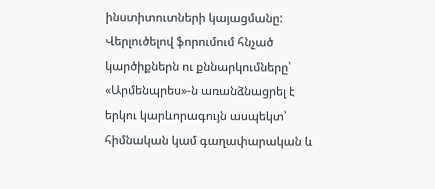ինստիտուտների կայացմանը:
Վերլուծելով ֆորումում հնչած կարծիքներն ու քննարկումները՝ «Արմենպրես»-ն առանձնացրել է երկու կարևորագույն ասպեկտ՝ հիմնական կամ գաղափարական և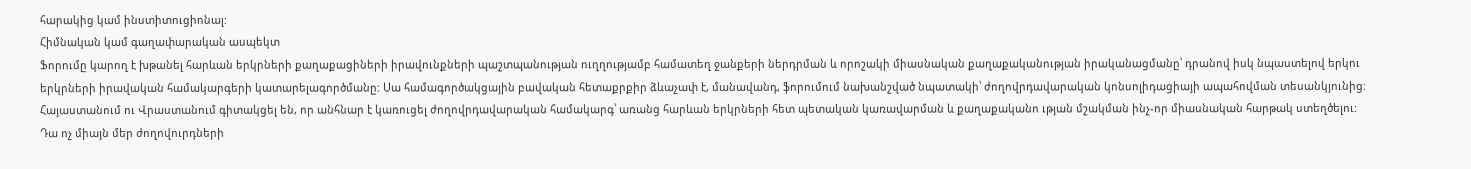հարակից կամ ինստիտուցիոնալ:
Հիմնական կամ գաղափարական ասպեկտ
Ֆորումը կարող է խթանել հարևան երկրների քաղաքացիների իրավունքների պաշտպանության ուղղությամբ համատեղ ջանքերի ներդրման և որոշակի միասնական քաղաքականության իրականացմանը՝ դրանով իսկ նպաստելով երկու երկրների իրավական համակարգերի կատարելագործմանը: Սա համագործակցային բավական հետաքրքիր ձևաչափ է, մանավանդ, ֆորումում նախանշված նպատակի՝ ժողովրդավարական կոնսոլիդացիայի ապահովման տեսանկյունից: Հայաստանում ու Վրաստանում գիտակցել են, որ անհնար է կառուցել ժողովրդավարական համակարգ՝ առանց հարևան երկրների հետ պետական կառավարման և քաղաքականո ւթյան մշակման ինչ-որ միասնական հարթակ ստեղծելու:
Դա ոչ միայն մեր ժողովուրդների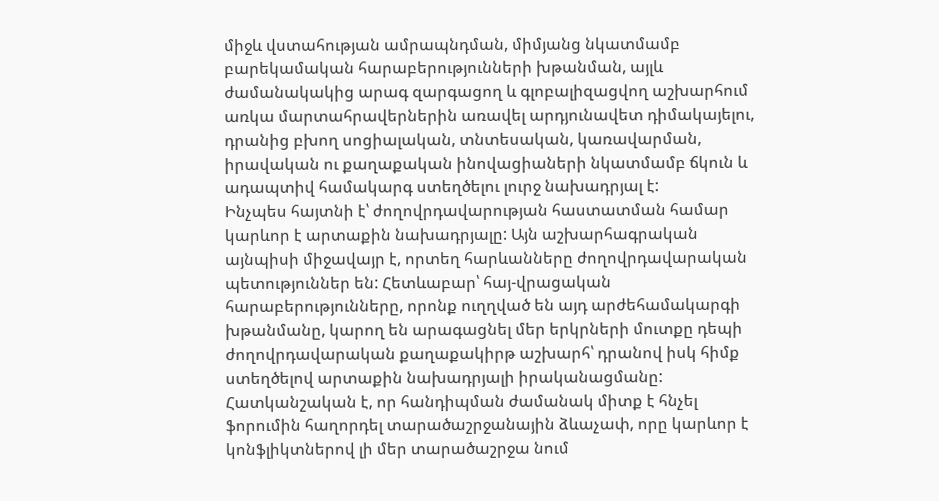միջև վստահության ամրապնդման, միմյանց նկատմամբ բարեկամական հարաբերությունների խթանման, այլև ժամանակակից արագ զարգացող և գլոբալիզացվող աշխարհում առկա մարտահրավերներին առավել արդյունավետ դիմակայելու, դրանից բխող սոցիալական, տնտեսական, կառավարման, իրավական ու քաղաքական ինովացիաների նկատմամբ ճկուն և ադապտիվ համակարգ ստեղծելու լուրջ նախադրյալ է:
Ինչպես հայտնի է՝ ժողովրդավարության հաստատման համար կարևոր է արտաքին նախադրյալը: Այն աշխարհագրական այնպիսի միջավայր է, որտեղ հարևանները ժողովրդավարական պետություններ են: Հետևաբար՝ հայ-վրացական հարաբերությունները, որոնք ուղղված են այդ արժեհամակարգի խթանմանը, կարող են արագացնել մեր երկրների մուտքը դեպի ժողովրդավարական քաղաքակիրթ աշխարհ՝ դրանով իսկ հիմք ստեղծելով արտաքին նախադրյալի իրականացմանը: Հատկանշական է, որ հանդիպման ժամանակ միտք է հնչել ֆորումին հաղորդել տարածաշրջանային ձևաչափ, որը կարևոր է կոնֆլիկտներով լի մեր տարածաշրջա նում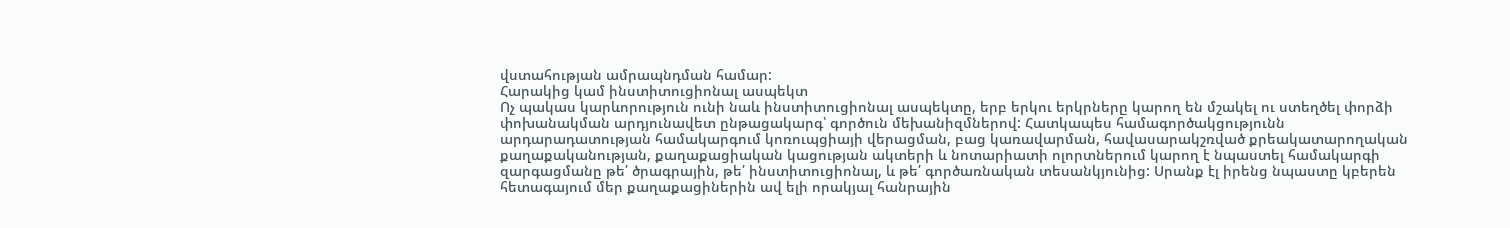վստահության ամրապնդման համար:
Հարակից կամ ինստիտուցիոնալ ասպեկտ
Ոչ պակաս կարևորություն ունի նաև ինստիտուցիոնալ ասպեկտը, երբ երկու երկրները կարող են մշակել ու ստեղծել փորձի փոխանակման արդյունավետ ընթացակարգ՝ գործուն մեխանիզմներով: Հատկապես համագործակցությունն արդարադատության համակարգում կոռուպցիայի վերացման, բաց կառավարման, հավասարակշռված քրեակատարողական քաղաքականության, քաղաքացիական կացության ակտերի և նոտարիատի ոլորտներում կարող է նպաստել համակարգի զարգացմանը թե՛ ծրագրային, թե՛ ինստիտուցիոնալ, և թե՛ գործառնական տեսանկյունից: Սրանք էլ իրենց նպաստը կբերեն հետագայում մեր քաղաքացիներին ավ ելի որակյալ հանրային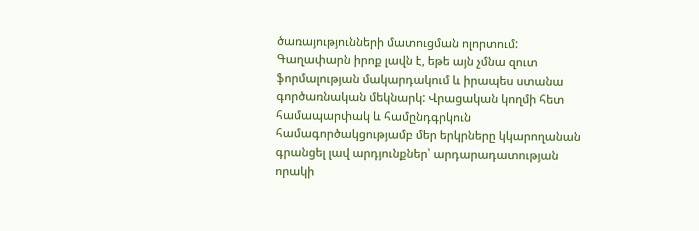ծառայությունների մատուցման ոլորտում:
Գաղափարն իրոք լավն է, եթե այն չմնա զուտ ֆորմալության մակարդակում և իրապես ստանա գործառնական մեկնարկ: Վրացական կողմի հետ համապարփակ և համընդգրկուն համագործակցությամբ մեր երկրները կկարողանան գրանցել լավ արդյունքներ՝ արդարադատության որակի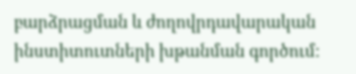բարձրացման և ժողովրդավարական ինստիտուտների խթանման գործում: